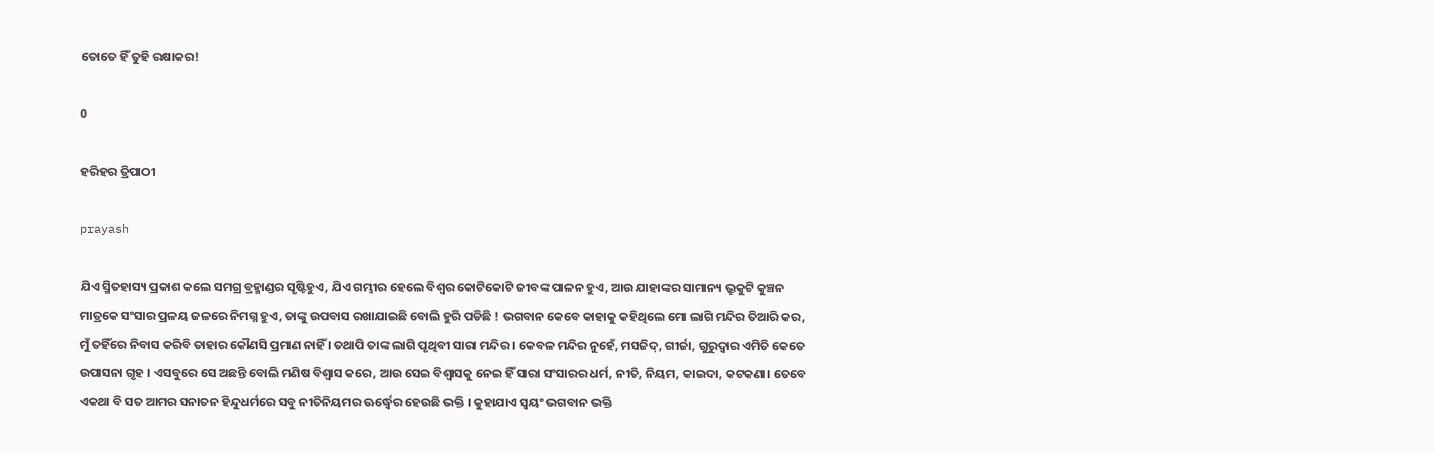ତୋତେ ହିଁ ତୁହି ରକ୍ଷାକର!

0

ହରିହର ତ୍ରିପାଠୀ

prayash

ଯିଏ ସ୍ମିତହାସ୍ୟ ପ୍ରକାଶ କଲେ ସମଗ୍ର ବ୍ରହ୍ମାଣ୍ଡର ସୃଷ୍ଟିହୁଏ, ଯିଏ ଗମ୍ଭୀର ହେଲେ ବିଶ୍ୱର କୋଟିକୋଟି ଜୀବଙ୍କ ପାଳନ ହୁଏ, ଆଉ ଯାହାଙ୍କର ସାମାନ୍ୟ ଭ୍ରୁକୁଟି କୁଞ୍ଚନ ମାତ୍ରକେ ସଂସାର ପ୍ରଳୟ ଜଳରେ ନିମଗ୍ନ ହୁଏ, ତାଙ୍କୁ ଉପବାସ ରଖାଯାଇଛି ବୋଲି ହୁରି ପଡିଛି ! ଭଗବାନ କେବେ କାହାକୁ କହିଥିଲେ ମୋ ଲାଗି ମନ୍ଦିର ତିଆରି କର, ମୁଁ ତହିଁରେ ନିବାସ କରିବି ତାହାର କୌଣସି ପ୍ରମାଣ ନାହିଁ । ତଥାପି ତାଙ୍କ ଲାଗି ପୃଥିବୀ ସାରା ମନ୍ଦିର । କେବଳ ମନ୍ଦିର ନୁହେଁ, ମସଜିଦ୍‌, ଗୀର୍ଜା, ଗୁରୁଦ୍ୱାର ଏମିତି କେତେ ଉପାସନା ଗୃହ । ଏସବୁରେ ସେ ଅଛନ୍ତି ବୋଲି ମଣିଷ ବିଶ୍ୱାସ କରେ, ଆଉ ସେଇ ବିଶ୍ୱାସକୁ ନେଇ ହିଁ ସାରା ସଂସାରର ଧର୍ମ, ନୀତି, ନିୟମ, କାଇଦା, କଟକଣା। ତେବେ ଏକଥା ବି ସତ ଆମର ସନାତନ ହିନ୍ଦୁଧର୍ମରେ ସବୁ ନୀତିନିୟମର ଊର୍ଦ୍ଧ୍ବ‌େ‌ର ହେଉଛି ଭକ୍ତି । କୁହାଯାଏ ସ୍ୱୟଂ ଭଗବାନ ଭକ୍ତି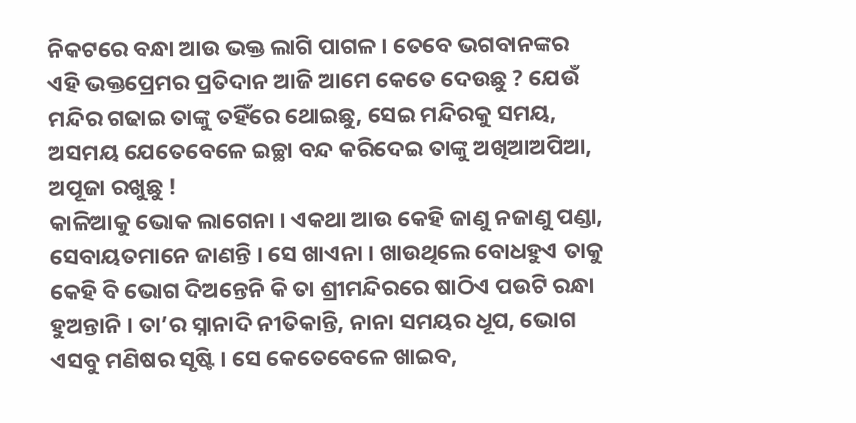ନିକଟରେ ବନ୍ଧା ଆଉ ଭକ୍ତ ଲାଗି ପାଗଳ । ତେବେ ଭଗବାନଙ୍କର ଏହି ଭକ୍ତପ୍ରେମର ପ୍ରତିଦାନ ଆଜି ଆମେ କେତେ ଦେଉଛୁ ? ଯେଉଁ ମନ୍ଦିର ଗଢାଇ ତାଙ୍କୁ ତହିଁରେ ଥୋଇଛୁ, ସେଇ ମନ୍ଦିରକୁ ସମୟ, ଅସମୟ ଯେତେବେଳେ ଇଚ୍ଛା ବନ୍ଦ କରିଦେଇ ତାଙ୍କୁ ଅଖିଆଅପିଆ, ଅପୂଜା ରଖୁଛୁ !
କାଳିଆକୁ ଭୋକ ଲାଗେନା । ଏକଥା ଆଉ କେହି ଜାଣୁ ନଜାଣୁ ପଣ୍ଡା, ସେବାୟତମାନେ ଜାଣନ୍ତି । ସେ ଖାଏନା । ଖାଉଥିଲେ ବୋଧହୁଏ ତାକୁ କେହି ବି ଭୋଗ ଦିଅନ୍ତେନି କି ତା ଶ୍ରୀମନ୍ଦିରରେ ଷାଠିଏ ପଉଟି ରନ୍ଧା ହୁଅନ୍ତାନି । ତା’ର ସ୍ନାନାଦି ନୀତିକାନ୍ତି, ନାନା ସମୟର ଧୂପ, ଭୋଗ ଏସବୁ ମଣିଷର ସୃଷ୍ଟି । ସେ କେତେବେଳେ ଖାଇବ,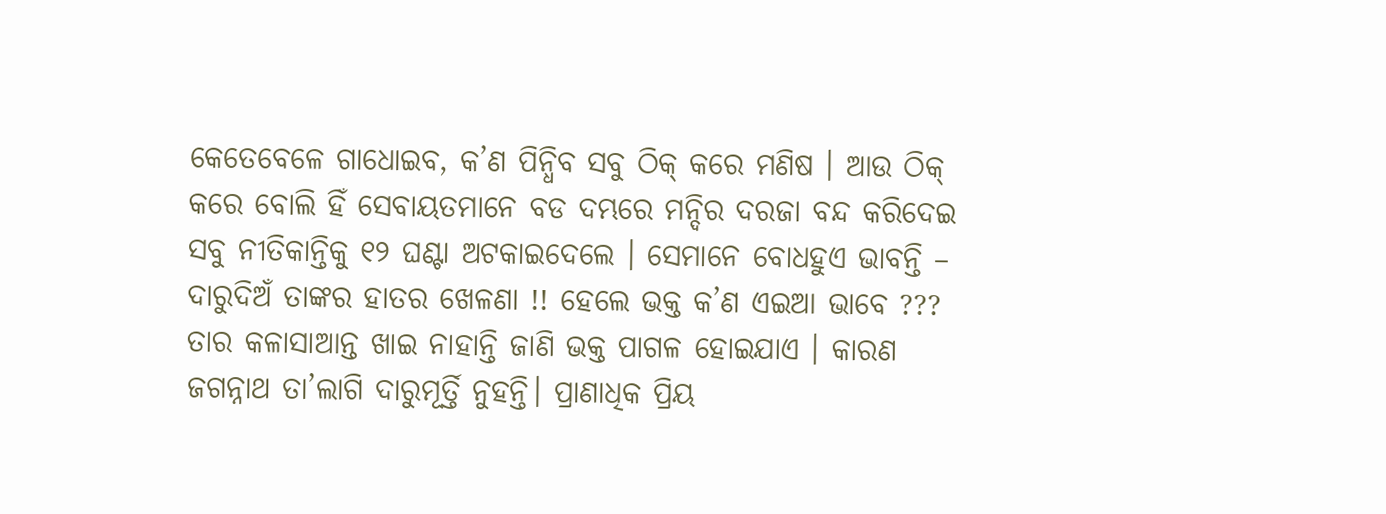କେତେବେଳେ ଗାଧୋଇବ, କ’ଣ ପିନ୍ଧିବ ସବୁ ଠିକ୍ କରେ ମଣିଷ । ଆଉ ଠିକ୍ କରେ ବୋଲି ହିଁ ସେବାୟତମାନେ ବଡ ଦମ୍ଭରେ ମନ୍ଦିର ଦରଜା ବନ୍ଦ କରିଦେଇ ସବୁ ନୀତିକାନ୍ତିକୁ ୧୨ ଘଣ୍ଟା ଅଟକାଇଦେଲେ । ସେମାନେ ବୋଧହୁଏ ଭାବନ୍ତି – ଦାରୁଦିଅଁ ତାଙ୍କର ହାତର ଖେଳଣା !! ହେଲେ ଭକ୍ତ କ’ଣ ଏଇଆ ଭାବେ ???
ତାର କଳାସାଆନ୍ତ ଖାଇ ନାହାନ୍ତି ଜାଣି ଭକ୍ତ ପାଗଳ ହୋଇଯାଏ । କାରଣ ଜଗନ୍ନାଥ ତା’ଲାଗି ଦାରୁମୂର୍ତ୍ତି ନୁହନ୍ତି। ପ୍ରାଣାଧିକ ପ୍ରିୟ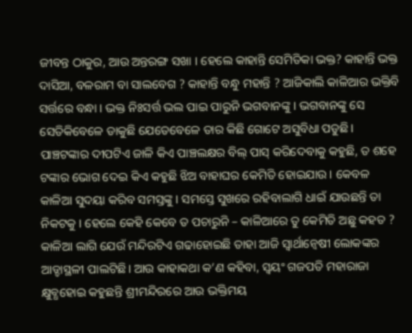ଜୀବନ୍ତ ଠାକୁର, ଆଉ ଅନ୍ତରଙ୍ଗ ସଖା । ହେଲେ କାହାନ୍ତି ସେମିତିକା ଭକ୍ତ? କାହାନ୍ତି ଭକ୍ତ ଦାସିଆ, ବଳରାମ ବା ସାଲବେଗ ? କାହାନ୍ତି ବନ୍ଧୁ ମହାନ୍ତି ? ଆଜିକାଲି କାଳିଆର ଭକ୍ତିବି ସର୍ତ୍ତରେ ବନ୍ଧା । ଭକ୍ତ ନିଃସର୍ତ୍ତ ଭଲ ପାଇ ପାରୁନି ଭଗବାନଙ୍କୁ । ଭଗବାନଙ୍କୁ ସେ ସେତିକିବେଳେ ଡାକୁଛି ଯେତେବେଳେ ତାର କିଛି ଗୋଟେ ଅସୁବିଧା ପଡୁଛି। ପାଞ୍ଚଟଙ୍କାର ଦୀପଟିଏ ଜାଳି କିଏ ପାଞ୍ଚଲକ୍ଷର ବିଲ୍ ପାସ୍ କରିଦେବାକୁ କହୁଛି, ତ ଶହେ ଟଙ୍କାର ଭୋଗ ଦେଇ କିଏ କହୁଛି ଝିଅ ବାହାଘର କେମିତି ହୋଇଯାଉ । କେବଳ କାଳିଆ ସୁଦୟା କରିବ ସମସ୍ତଙ୍କୁ । ସମସ୍ତେ ସୁଖରେ ରହିବାଲାଗି ଧାଇଁ ଯାଉଛନ୍ତି ତା ନିକଟକୁ । ହେଲେ କେହି କେବେ ତ ପଚାରୁନି – କାଳିଆରେ ତୁ କେମିତି ଅଛୁ କହତ ?
କାଳିଆ ଲାଗି ଯେଉଁ ମନ୍ଦିରଟିଏ ଗଢାହୋଇଛି ତାହା ଆଜି ସ୍ୱାର୍ଥାନ୍ୱେଷୀ ଲୋକଙ୍କର ଆଡ୍ଡାସ୍ଥଳୀ ପାଲଟିଛି। ଆଉ କାହାକଥା କ’ଣ କହିବା, ସ୍ୱୟଂ ଗଜପତି ମହାରାଜା କ୍ଷୁବ୍ଧହୋଇ କହୁଛନ୍ତି ଶ୍ରୀମନ୍ଦିରରେ ଆଉ ଭକ୍ତିମୟ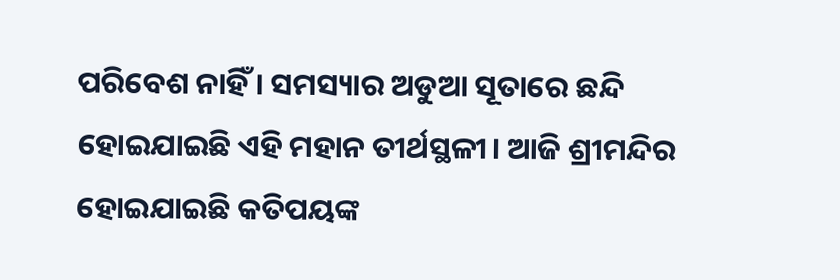ପରିବେଶ ନାହିଁ । ସମସ୍ୟାର ଅଡୁଆ ସୂତାରେ ଛନ୍ଦି ହୋଇଯାଇଛି ଏହି ମହାନ ତୀର୍ଥସ୍ଥଳୀ। ଆଜି ଶ୍ରୀମନ୍ଦିର ହୋଇଯାଇଛି କତିପୟଙ୍କ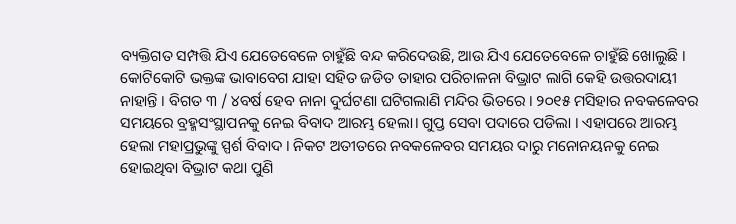ବ୍ୟକ୍ତିଗତ ସମ୍ପତ୍ତି ଯିଏ ଯେତେବେଳେ ଚାହୁଁଛି ବନ୍ଦ କରିଦେଉଛି, ଆଉ ଯିଏ ଯେତେବେଳେ ଚାହୁଁଛି ଖୋଲୁଛି । କୋଟିକୋଟି ଭକ୍ତଙ୍କ ଭାବାବେଗ ଯାହା ସହିତ ଜଡିତ ତାହାର ପରିଚାଳନା ବିଭ୍ରାଟ ଲାଗି କେହି ଉତ୍ତରଦାୟୀ ନାହାନ୍ତି । ବିଗତ ୩ / ୪ବର୍ଷ ହେବ ନାନା ଦୁର୍ଘଟଣା ଘଟିଗଲାଣି ମନ୍ଦିର ଭିତରେ । ୨୦୧୫ ମସିହାର ନବକଳେବର ସମୟରେ ବ୍ରହ୍ମସଂସ୍ଥାପନକୁ ନେଇ ବିବାଦ ଆରମ୍ଭ ହେଲା। ଗୁପ୍ତ ସେବା ପଦାରେ ପଡିଲା । ଏହାପରେ ଆରମ୍ଭ ହେଲା ମହାପ୍ରଭୁଙ୍କୁ ସ୍ପର୍ଶ ବିବାଦ । ନିକଟ ଅତୀତରେ ନବକଳେବର ସମୟର ଦାରୁ ମନୋନୟନକୁ ନେଇ ହୋଇଥିବା ବିଭ୍ରାଟ କଥା ପୁଣି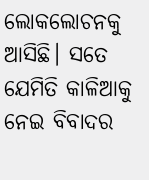ଲୋକଲୋଚନକୁ ଆସିଛି। ସତେ ଯେମିତି କାଳିଆକୁ ନେଇ ବିବାଦର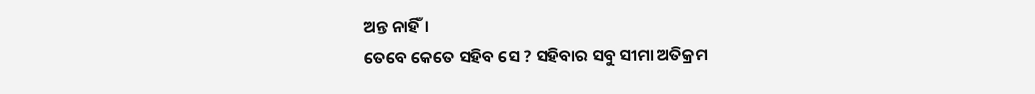ଅନ୍ତ ନାହିଁ।
ତେବେ କେତେ ସହିବ ସେ ? ସହିବାର ସବୁ ସୀମା ଅତିକ୍ରମ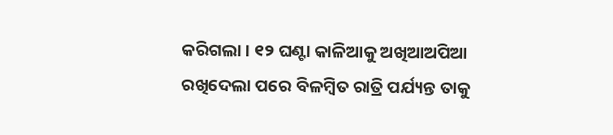କରିଗଲା । ୧୨ ଘଣ୍ଟା କାଳିଆକୁ ଅଖିଆଅପିଆ ରଖିଦେଲା ପରେ ବିଳମ୍ବିତ ରାତ୍ରି ପର୍ଯ୍ୟନ୍ତ ତାକୁ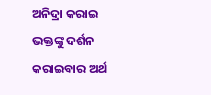ଅନିଦ୍ରା କରାଇ ଭକ୍ତଙ୍କୁ ଦର୍ଶନ କରାଇବାର ଅର୍ଥ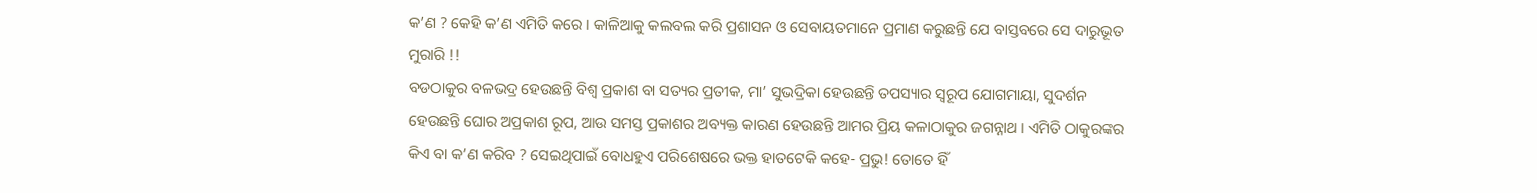କ’ଣ ? କେହି କ’ଣ ଏମିତି କରେ । କାଳିଆକୁ କଲବଲ କରି ପ୍ରଶାସନ ଓ ସେବାୟତମାନେ ପ୍ରମାଣ କରୁଛନ୍ତି ଯେ ବାସ୍ତବରେ ସେ ଦାରୁଭୂତ ମୁରାରି !!
ବଡଠାକୁର ବଳଭଦ୍ର ହେଉଛନ୍ତି ବିଶ୍ୱ ପ୍ରକାଶ ବା ସତ୍ୟର ପ୍ରତୀକ, ମା’ ସୁଭଦ୍ରିକା ହେଉଛନ୍ତି ତପସ୍ୟାର ସ୍ୱରୂପ ଯୋଗମାୟା, ସୁଦର୍ଶନ ହେଉଛନ୍ତି ଘୋର ଅପ୍ରକାଶ ରୂପ, ଆଉ ସମସ୍ତ ପ୍ରକାଶର ଅବ୍ୟକ୍ତ କାରଣ ହେଉଛନ୍ତି ଆମର ପ୍ରିୟ କଳାଠାକୁର ଜଗନ୍ନାଥ । ଏମିତି ଠାକୁରଙ୍କର କିଏ ବା କ’ଣ କରିବ ? ସେଇଥିପାଇଁ ବୋଧହୁଏ ପରିଶେଷରେ ଭକ୍ତ ହାତଟେକି କହେ- ପ୍ରଭୁ! ତୋତେ ହିଁ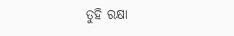ତୁହି ରକ୍ଷା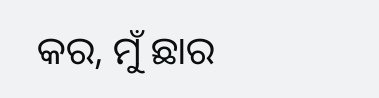କର, ମୁଁ ଛାର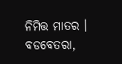ନିମିତ୍ତ ମାତର ।
ବଡବେତରା,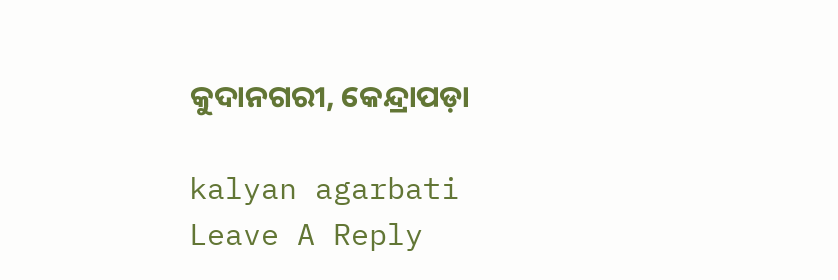କୁଦାନଗରୀ, କେନ୍ଦ୍ରାପଡ଼ା

kalyan agarbati
Leave A Reply